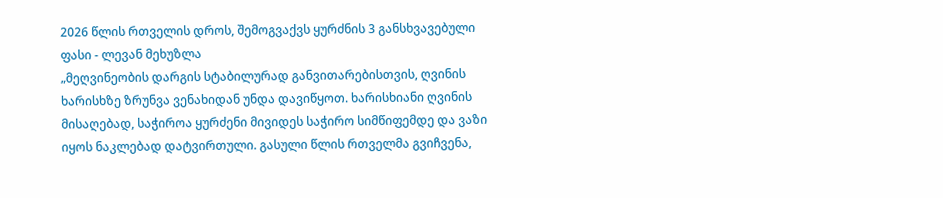2026 წლის რთველის დროს, შემოგვაქვს ყურძნის 3 განსხვავებული ფასი - ლევან მეხუზლა
„მეღვინეობის დარგის სტაბილურად განვითარებისთვის, ღვინის ხარისხზე ზრუნვა ვენახიდან უნდა დავიწყოთ. ხარისხიანი ღვინის მისაღებად, საჭიროა ყურძენი მივიდეს საჭირო სიმწიფემდე და ვაზი იყოს ნაკლებად დატვირთული. გასული წლის რთველმა გვიჩვენა,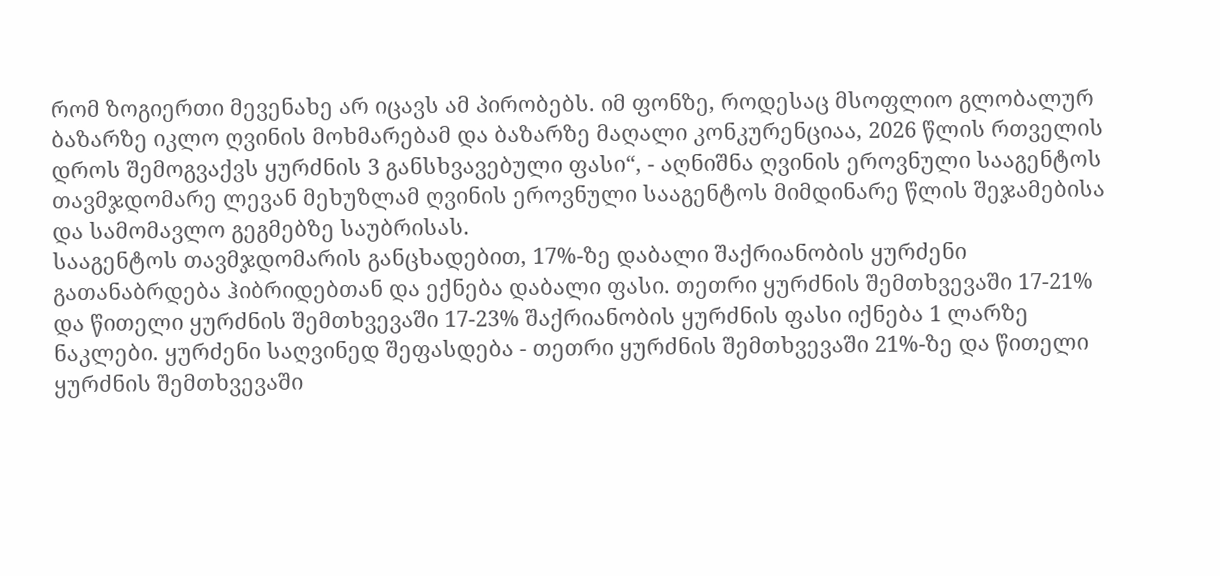რომ ზოგიერთი მევენახე არ იცავს ამ პირობებს. იმ ფონზე, როდესაც მსოფლიო გლობალურ ბაზარზე იკლო ღვინის მოხმარებამ და ბაზარზე მაღალი კონკურენციაა, 2026 წლის რთველის დროს შემოგვაქვს ყურძნის 3 განსხვავებული ფასი“, - აღნიშნა ღვინის ეროვნული სააგენტოს თავმჯდომარე ლევან მეხუზლამ ღვინის ეროვნული სააგენტოს მიმდინარე წლის შეჯამებისა და სამომავლო გეგმებზე საუბრისას.
სააგენტოს თავმჯდომარის განცხადებით, 17%-ზე დაბალი შაქრიანობის ყურძენი გათანაბრდება ჰიბრიდებთან და ექნება დაბალი ფასი. თეთრი ყურძნის შემთხვევაში 17-21% და წითელი ყურძნის შემთხვევაში 17-23% შაქრიანობის ყურძნის ფასი იქნება 1 ლარზე ნაკლები. ყურძენი საღვინედ შეფასდება - თეთრი ყურძნის შემთხვევაში 21%-ზე და წითელი ყურძნის შემთხვევაში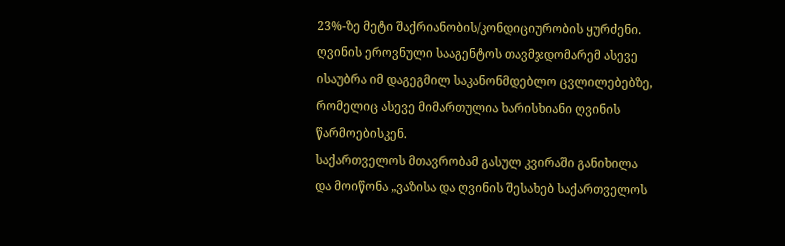23%-ზე მეტი შაქრიანობის/კონდიციურობის ყურძენი.
ღვინის ეროვნული სააგენტოს თავმჯდომარემ ასევე ისაუბრა იმ დაგეგმილ საკანონმდებლო ცვლილებებზე, რომელიც ასევე მიმართულია ხარისხიანი ღვინის წარმოებისკენ.
საქართველოს მთავრობამ გასულ კვირაში განიხილა და მოიწონა „ვაზისა და ღვინის შესახებ საქართველოს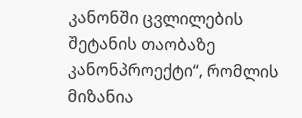კანონში ცვლილების შეტანის თაობაზე კანონპროექტი“, რომლის მიზანია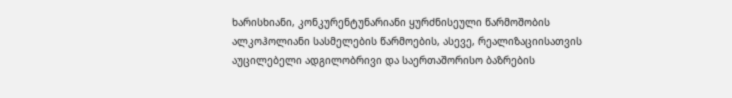ხარისხიანი, კონკურენტუნარიანი ყურძნისეული წარმოშობის ალკოჰოლიანი სასმელების წარმოების, ასევე, რეალიზაციისათვის აუცილებელი ადგილობრივი და საერთაშორისო ბაზრების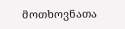მოთხოვნათა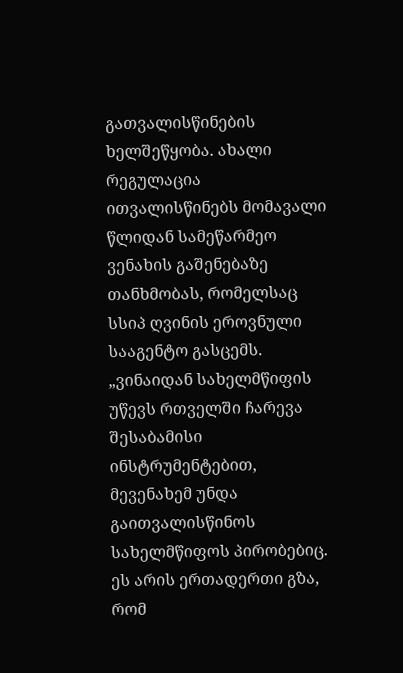გათვალისწინების ხელშეწყობა. ახალი რეგულაცია ითვალისწინებს მომავალი წლიდან სამეწარმეო ვენახის გაშენებაზე თანხმობას, რომელსაც სსიპ ღვინის ეროვნული სააგენტო გასცემს.
„ვინაიდან სახელმწიფის უწევს რთველში ჩარევა შესაბამისი ინსტრუმენტებით, მევენახემ უნდა გაითვალისწინოს სახელმწიფოს პირობებიც. ეს არის ერთადერთი გზა, რომ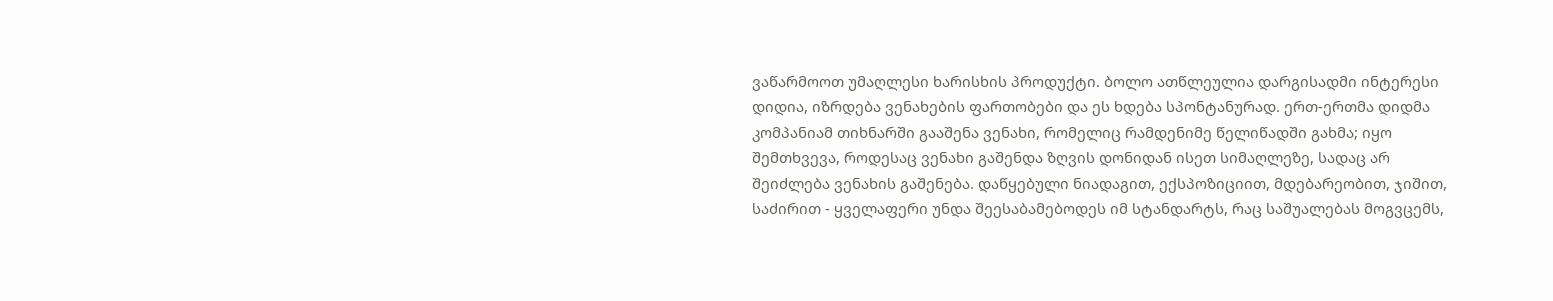ვაწარმოოთ უმაღლესი ხარისხის პროდუქტი. ბოლო ათწლეულია დარგისადმი ინტერესი დიდია, იზრდება ვენახების ფართობები და ეს ხდება სპონტანურად. ერთ-ერთმა დიდმა კომპანიამ თიხნარში გააშენა ვენახი, რომელიც რამდენიმე წელიწადში გახმა; იყო შემთხვევა, როდესაც ვენახი გაშენდა ზღვის დონიდან ისეთ სიმაღლეზე, სადაც არ შეიძლება ვენახის გაშენება. დაწყებული ნიადაგით, ექსპოზიციით, მდებარეობით, ჯიშით, საძირით - ყველაფერი უნდა შეესაბამებოდეს იმ სტანდარტს, რაც საშუალებას მოგვცემს,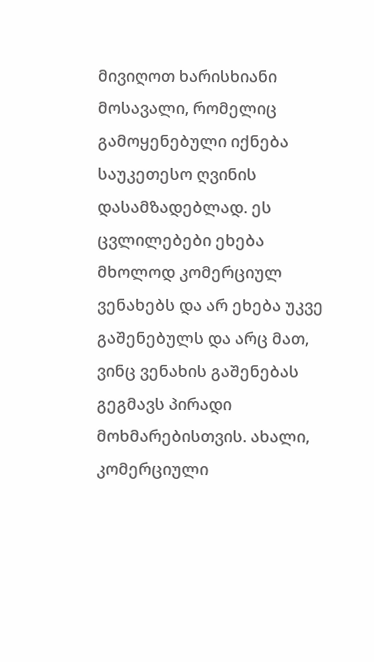მივიღოთ ხარისხიანი მოსავალი, რომელიც გამოყენებული იქნება საუკეთესო ღვინის დასამზადებლად. ეს ცვლილებები ეხება მხოლოდ კომერციულ ვენახებს და არ ეხება უკვე გაშენებულს და არც მათ, ვინც ვენახის გაშენებას გეგმავს პირადი მოხმარებისთვის. ახალი, კომერციული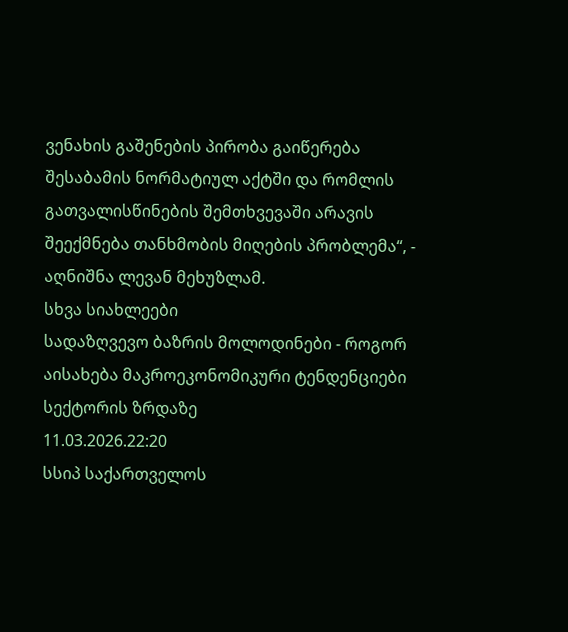ვენახის გაშენების პირობა გაიწერება შესაბამის ნორმატიულ აქტში და რომლის გათვალისწინების შემთხვევაში არავის შეექმნება თანხმობის მიღების პრობლემა“, - აღნიშნა ლევან მეხუზლამ.
სხვა სიახლეები
სადაზღვევო ბაზრის მოლოდინები - როგორ აისახება მაკროეკონომიკური ტენდენციები სექტორის ზრდაზე
11.03.2026.22:20
სსიპ საქართველოს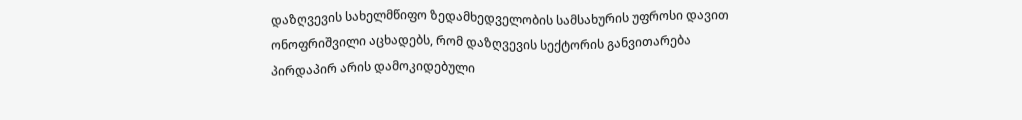დაზღვევის სახელმწიფო ზედამხედველობის სამსახურის უფროსი დავით ონოფრიშვილი აცხადებს, რომ დაზღვევის სექტორის განვითარება პირდაპირ არის დამოკიდებული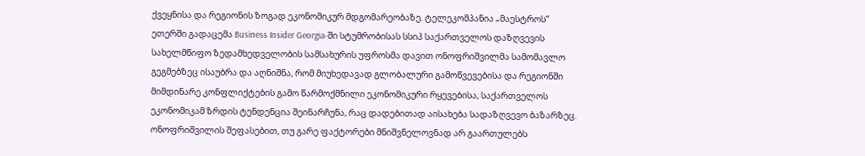ქვეყნისა და რეგიონის ზოგად ეკონომიკურ მდგომარეობაზე. ტელეკომპანია „მაესტროს“ ეთერში გადაცემა Business Insider Georgia-ში სტუმრობისას სსიპ საქართველოს დაზღვევის სახელმწიფო ზედამხედველობის სამსახურის უფროსმა დავით ონოფრიშვილმა სამომავლო გეგმებზეც ისაუბრა და აღნიშნა, რომ მიუხედავად გლობალური გამოწვევებისა და რეგიონში მიმდინარე კონფლიქტების გამო წარმოქმნილი ეკონომიკური რყევებისა, საქართველოს ეკონომიკამ ზრდის ტენდენცია შეინარჩუნა, რაც დადებითად აისახება სადაზღვევო ბაზარზეც.
ონოფრიშვილის შეფასებით, თუ გარე ფაქტორები მნიშვნელოვნად არ გაართულებს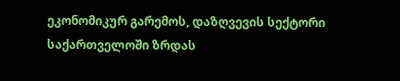ეკონომიკურ გარემოს, დაზღვევის სექტორი საქართველოში ზრდას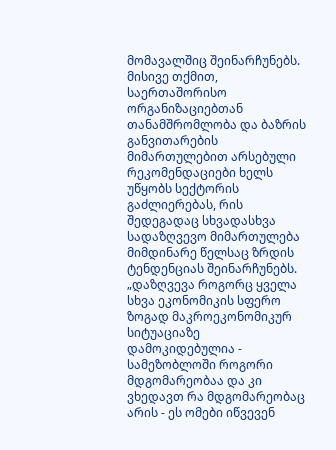მომავალშიც შეინარჩუნებს. მისივე თქმით, საერთაშორისო ორგანიზაციებთან თანამშრომლობა და ბაზრის განვითარების მიმართულებით არსებული რეკომენდაციები ხელს უწყობს სექტორის გაძლიერებას, რის შედეგადაც სხვადასხვა სადაზღვევო მიმართულება მიმდინარე წელსაც ზრდის ტენდენციას შეინარჩუნებს.
„დაზღვევა როგორც ყველა სხვა ეკონომიკის სფერო ზოგად მაკროეკონომიკურ სიტუაციაზე დამოკიდებულია - სამეზობლოში როგორი მდგომარეობაა და კი ვხედავთ რა მდგომარეობაც არის - ეს ომები იწვევენ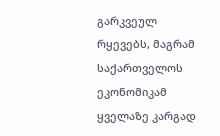გარკვეულ რყევებს, მაგრამ საქართველოს ეკონომიკამ ყველაზე კარგად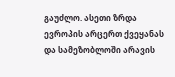გაუძლო. ასეთი ზრდა ევროპის არცერთ ქვეყანას და სამეზობლოში არავის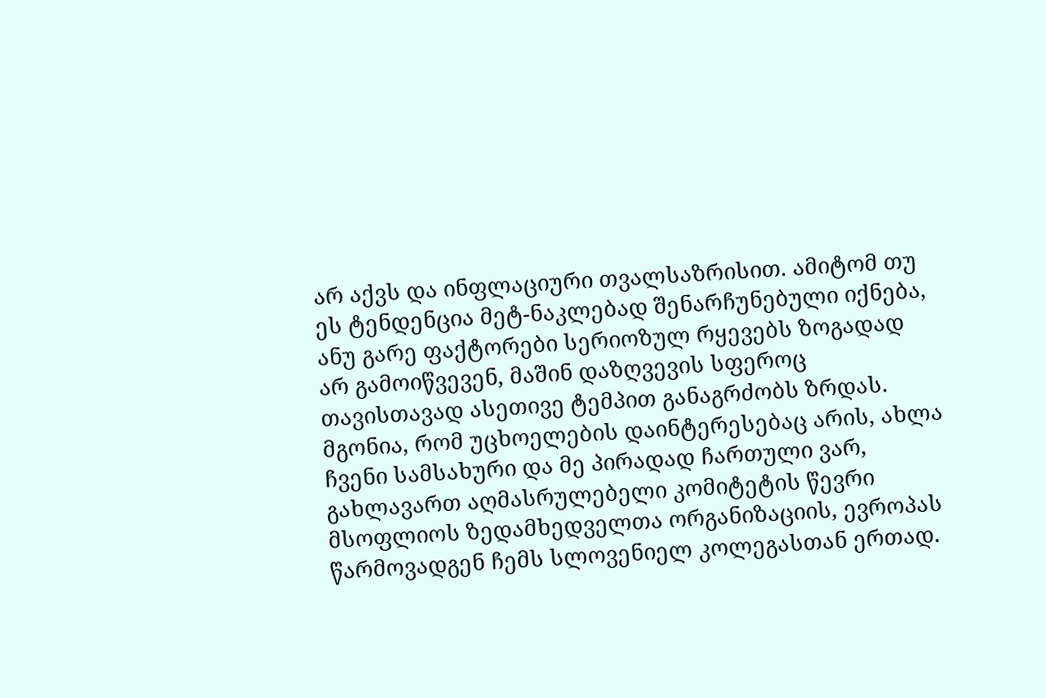არ აქვს და ინფლაციური თვალსაზრისით. ამიტომ თუ ეს ტენდენცია მეტ-ნაკლებად შენარჩუნებული იქნება, ანუ გარე ფაქტორები სერიოზულ რყევებს ზოგადად არ გამოიწვევენ, მაშინ დაზღვევის სფეროც თავისთავად ასეთივე ტემპით განაგრძობს ზრდას. მგონია, რომ უცხოელების დაინტერესებაც არის, ახლა ჩვენი სამსახური და მე პირადად ჩართული ვარ, გახლავართ აღმასრულებელი კომიტეტის წევრი მსოფლიოს ზედამხედველთა ორგანიზაციის, ევროპას წარმოვადგენ ჩემს სლოვენიელ კოლეგასთან ერთად.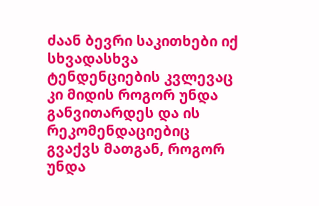ძაან ბევრი საკითხები იქ სხვადასხვა ტენდენციების კვლევაც კი მიდის როგორ უნდა განვითარდეს და ის რეკომენდაციებიც გვაქვს მათგან, როგორ უნდა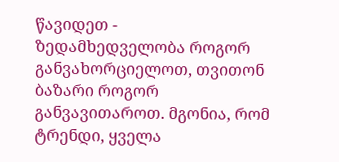წავიდეთ - ზედამხედველობა როგორ განვახორციელოთ, თვითონ ბაზარი როგორ განვავითაროთ. მგონია, რომ ტრენდი, ყველა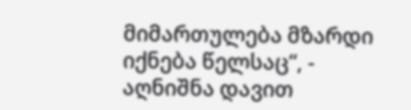მიმართულება მზარდი იქნება წელსაც“, - აღნიშნა დავით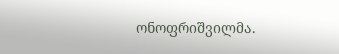ონოფრიშვილმა.